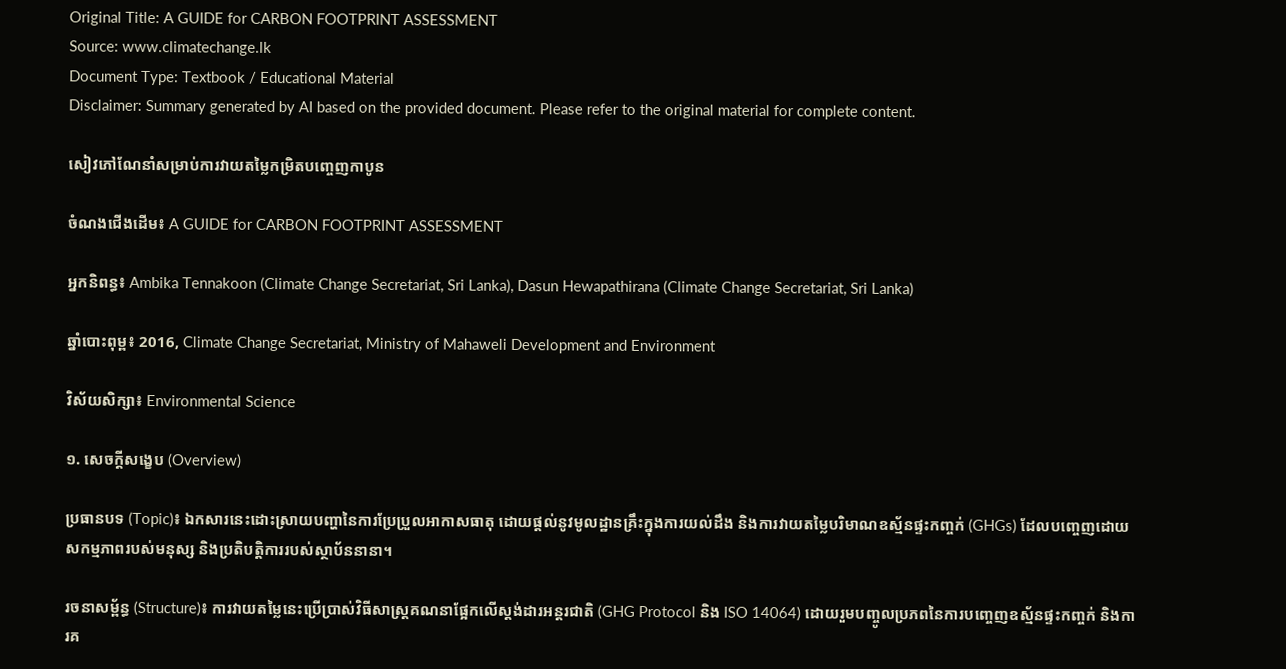Original Title: A GUIDE for CARBON FOOTPRINT ASSESSMENT
Source: www.climatechange.lk
Document Type: Textbook / Educational Material
Disclaimer: Summary generated by AI based on the provided document. Please refer to the original material for complete content.

សៀវភៅណែនាំសម្រាប់ការវាយតម្លៃកម្រិតបញ្ចេញកាបូន

ចំណងជើងដើម៖ A GUIDE for CARBON FOOTPRINT ASSESSMENT

អ្នកនិពន្ធ៖ Ambika Tennakoon (Climate Change Secretariat, Sri Lanka), Dasun Hewapathirana (Climate Change Secretariat, Sri Lanka)

ឆ្នាំបោះពុម្ព៖ 2016, Climate Change Secretariat, Ministry of Mahaweli Development and Environment

វិស័យសិក្សា៖ Environmental Science

១. សេចក្តីសង្ខេប (Overview)

ប្រធានបទ (Topic)៖ ឯកសារនេះដោះស្រាយបញ្ហានៃការប្រែប្រួលអាកាសធាតុ ដោយផ្តល់នូវមូលដ្ឋានគ្រឹះក្នុងការយល់ដឹង និងការវាយតម្លៃបរិមាណឧស្ម័នផ្ទះកញ្ចក់ (GHGs) ដែលបញ្ចេញដោយសកម្មភាពរបស់មនុស្ស និងប្រតិបត្តិការរបស់ស្ថាប័ននានា។

រចនាសម្ព័ន្ធ (Structure)៖ ការវាយតម្លៃនេះប្រើប្រាស់វិធីសាស្ត្រគណនាផ្អែកលើស្តង់ដារអន្តរជាតិ (GHG Protocol និង ISO 14064) ដោយរួមបញ្ចូលប្រភពនៃការបញ្ចេញឧស្ម័នផ្ទះកញ្ចក់ និងការគ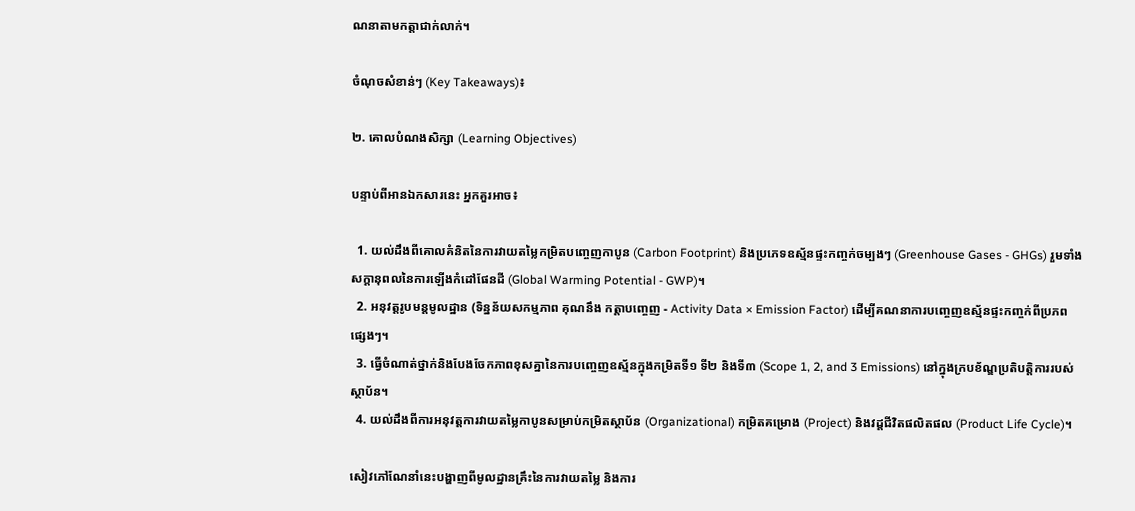ណនាតាមកត្តាជាក់លាក់។

ចំណុចសំខាន់ៗ (Key Takeaways)៖

២. គោលបំណងសិក្សា (Learning Objectives)

បន្ទាប់ពីអានឯកសារនេះ អ្នកគួរអាច៖

  1. យល់ដឹងពីគោលគំនិតនៃការវាយតម្លៃកម្រិតបញ្ចេញកាបូន (Carbon Footprint) និងប្រភេទឧស្ម័នផ្ទះកញ្ចក់ចម្បងៗ (Greenhouse Gases - GHGs) រួមទាំងសក្តានុពលនៃការឡើងកំដៅផែនដី (Global Warming Potential - GWP)។
  2. អនុវត្តរូបមន្តមូលដ្ឋាន (ទិន្នន័យសកម្មភាព គុណនឹង កត្តាបញ្ចេញ - Activity Data × Emission Factor) ដើម្បីគណនាការបញ្ចេញឧស្ម័នផ្ទះកញ្ចក់ពីប្រភពផ្សេងៗ។
  3. ធ្វើចំណាត់ថ្នាក់និងបែងចែកភាពខុសគ្នានៃការបញ្ចេញឧស្ម័នក្នុងកម្រិតទី១ ទី២ និងទី៣ (Scope 1, 2, and 3 Emissions) នៅក្នុងក្របខ័ណ្ឌប្រតិបត្តិការរបស់ស្ថាប័ន។
  4. យល់ដឹងពីការអនុវត្តការវាយតម្លៃកាបូនសម្រាប់កម្រិតស្ថាប័ន (Organizational) កម្រិតគម្រោង (Project) និងវដ្តជីវិតផលិតផល (Product Life Cycle)។

សៀវភៅណែនាំនេះបង្ហាញពីមូលដ្ឋានគ្រឹះនៃការវាយតម្លៃ និងការ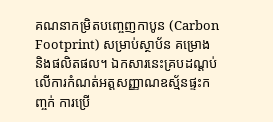គណនាកម្រិតបញ្ចេញកាបូន (Carbon Footprint) សម្រាប់ស្ថាប័ន គម្រោង និងផលិតផល។ ឯកសារនេះគ្របដណ្ដប់លើការកំណត់អត្តសញ្ញាណឧស្ម័នផ្ទះកញ្ចក់ ការប្រើ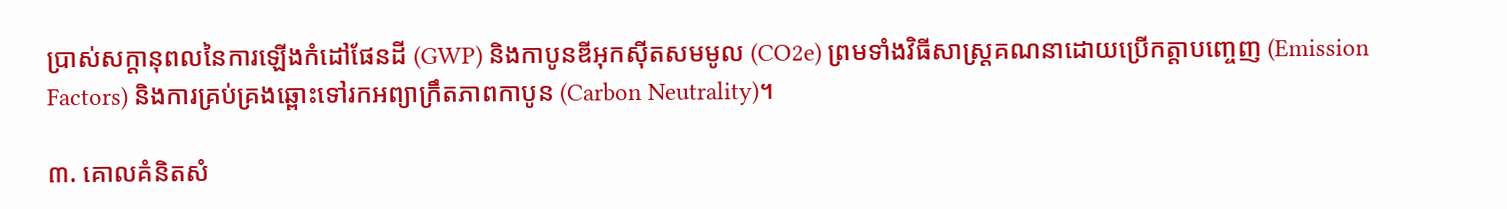ប្រាស់សក្តានុពលនៃការឡើងកំដៅផែនដី (GWP) និងកាបូនឌីអុកស៊ីតសមមូល (CO2e) ព្រមទាំងវិធីសាស្ត្រគណនាដោយប្រើកត្តាបញ្ចេញ (Emission Factors) និងការគ្រប់គ្រងឆ្ពោះទៅរកអព្យាក្រឹតភាពកាបូន (Carbon Neutrality)។

៣. គោលគំនិតសំ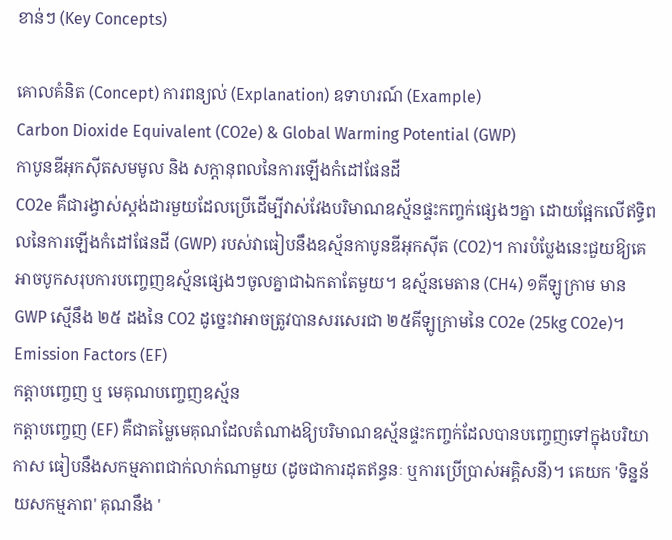ខាន់ៗ (Key Concepts)

គោលគំនិត (Concept) ការពន្យល់ (Explanation) ឧទាហរណ៍ (Example)
Carbon Dioxide Equivalent (CO2e) & Global Warming Potential (GWP)
កាបូនឌីអុកស៊ីតសមមូល និង សក្តានុពលនៃការឡើងកំដៅផែនដី
CO2e គឺជារង្វាស់ស្តង់ដារមួយដែលប្រើដើម្បីវាស់វែងបរិមាណឧស្ម័នផ្ទះកញ្ចក់ផ្សេងៗគ្នា ដោយផ្អែកលើឥទ្ធិពលនៃការឡើងកំដៅផែនដី (GWP) របស់វាធៀបនឹងឧស្ម័នកាបូនឌីអុកស៊ីត (CO2)។ ការបំប្លែងនេះជួយឱ្យគេអាចបូកសរុបការបញ្ចេញឧស្ម័នផ្សេងៗចូលគ្នាជាឯកតាតែមួយ។ ឧស្ម័នមេតាន (CH4) ១គីឡូក្រាម មាន GWP ស្មើនឹង ២៥ ដងនៃ CO2 ដូច្នេះវាអាចត្រូវបានសរសេរជា ២៥គីឡូក្រាមនៃ CO2e (25kg CO2e)។
Emission Factors (EF)
កត្តាបញ្ចេញ ឬ មេគុណបញ្ចេញឧស្ម័ន
កត្តាបញ្ចេញ (EF) គឺជាតម្លៃមេគុណដែលតំណាងឱ្យបរិមាណឧស្ម័នផ្ទះកញ្ចក់ដែលបានបញ្ចេញទៅក្នុងបរិយាកាស ធៀបនឹងសកម្មភាពជាក់លាក់ណាមួយ (ដូចជាការដុតឥន្ធនៈ ឬការប្រើប្រាស់អគ្គិសនី)។ គេយក 'ទិន្នន័យសកម្មភាព' គុណនឹង '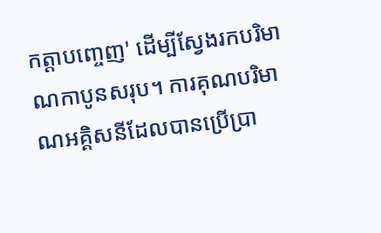កត្តាបញ្ចេញ' ដើម្បីស្វែងរកបរិមាណកាបូនសរុប។ ការគុណបរិមាណអគ្គិសនីដែលបានប្រើប្រា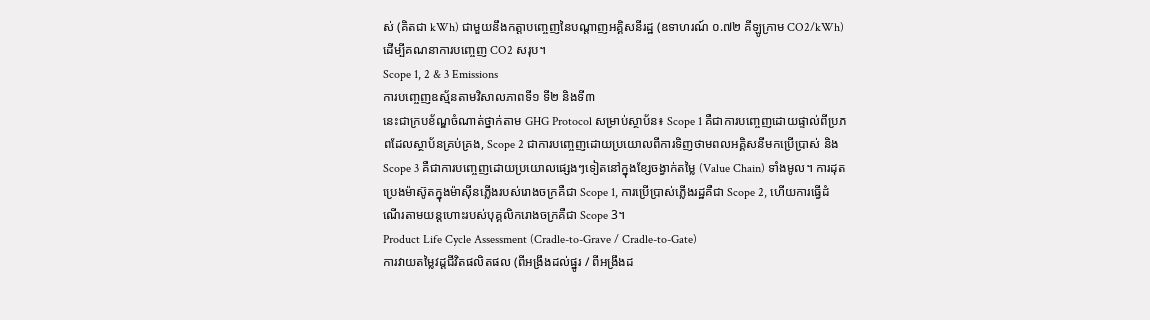ស់ (គិតជា kWh) ជាមួយនឹងកត្តាបញ្ចេញនៃបណ្តាញអគ្គិសនីរដ្ឋ (ឧទាហរណ៍ ០.៧២ គីឡូក្រាម CO2/kWh) ដើម្បីគណនាការបញ្ចេញ CO2 សរុប។
Scope 1, 2 & 3 Emissions
ការបញ្ចេញឧស្ម័នតាមវិសាលភាពទី១ ទី២ និងទី៣
នេះជាក្របខ័ណ្ឌចំណាត់ថ្នាក់តាម GHG Protocol សម្រាប់ស្ថាប័ន៖ Scope 1 គឺជាការបញ្ចេញដោយផ្ទាល់ពីប្រភពដែលស្ថាប័នគ្រប់គ្រង, Scope 2 ជាការបញ្ចេញដោយប្រយោលពីការទិញថាមពលអគ្គិសនីមកប្រើប្រាស់ និង Scope 3 គឺជាការបញ្ចេញដោយប្រយោលផ្សេងៗទៀតនៅក្នុងខ្សែចង្វាក់តម្លៃ (Value Chain) ទាំងមូល។ ការដុតប្រេងម៉ាស៊ូតក្នុងម៉ាស៊ីនភ្លើងរបស់រោងចក្រគឺជា Scope 1, ការប្រើប្រាស់ភ្លើងរដ្ឋគឺជា Scope 2, ហើយការធ្វើដំណើរតាមយន្តហោះរបស់បុគ្គលិករោងចក្រគឺជា Scope 3។
Product Life Cycle Assessment (Cradle-to-Grave / Cradle-to-Gate)
ការវាយតម្លៃវដ្តជីវិតផលិតផល (ពីអង្រឹងដល់ផ្នូរ / ពីអង្រឹងដ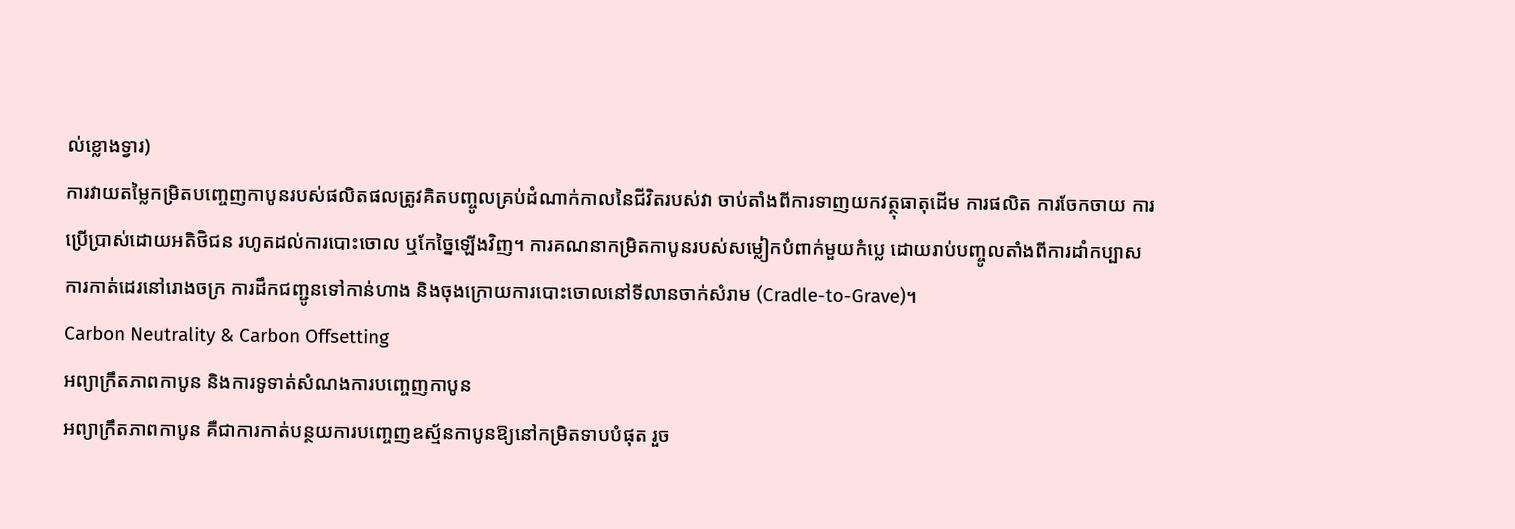ល់ខ្លោងទ្វារ)
ការវាយតម្លៃកម្រិតបញ្ចេញកាបូនរបស់ផលិតផលត្រូវគិតបញ្ចូលគ្រប់ដំណាក់កាលនៃជីវិតរបស់វា ចាប់តាំងពីការទាញយកវត្ថុធាតុដើម ការផលិត ការចែកចាយ ការប្រើប្រាស់ដោយអតិថិជន រហូតដល់ការបោះចោល ឬកែច្នៃឡើងវិញ។ ការគណនាកម្រិតកាបូនរបស់សម្លៀកបំពាក់មួយកំប្លេ ដោយរាប់បញ្ចូលតាំងពីការដាំកប្បាស ការកាត់ដេរនៅរោងចក្រ ការដឹកជញ្ជូនទៅកាន់ហាង និងចុងក្រោយការបោះចោលនៅទីលានចាក់សំរាម (Cradle-to-Grave)។
Carbon Neutrality & Carbon Offsetting
អព្យាក្រឹតភាពកាបូន និងការទូទាត់សំណងការបញ្ចេញកាបូន
អព្យាក្រឹតភាពកាបូន គឺជាការកាត់បន្ថយការបញ្ចេញឧស្ម័នកាបូនឱ្យនៅកម្រិតទាបបំផុត រួច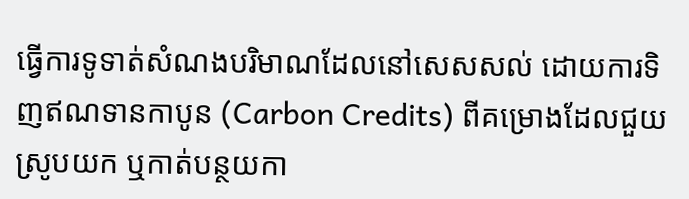ធ្វើការទូទាត់សំណងបរិមាណដែលនៅសេសសល់ ដោយការទិញឥណទានកាបូន (Carbon Credits) ពីគម្រោងដែលជួយស្រូបយក ឬកាត់បន្ថយកា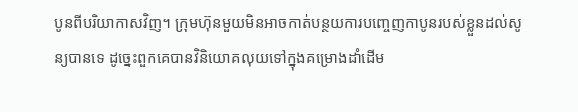បូនពីបរិយាកាសវិញ។ ក្រុមហ៊ុនមួយមិនអាចកាត់បន្ថយការបញ្ចេញកាបូនរបស់ខ្លួនដល់សូន្យបានទេ ដូច្នេះពួកគេបានវិនិយោគលុយទៅក្នុងគម្រោងដាំដើម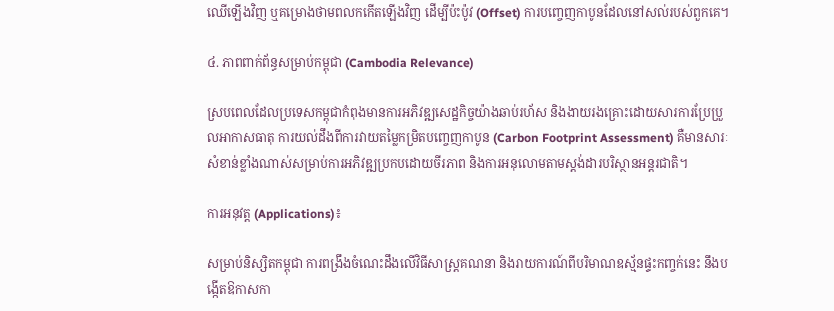ឈើឡើងវិញ ឬគម្រោងថាមពលកកើតឡើងវិញ ដើម្បីប៉ះប៉ូវ (Offset) ការបញ្ចេញកាបូនដែលនៅសល់របស់ពួកគេ។

៤. ភាពពាក់ព័ន្ធសម្រាប់កម្ពុជា (Cambodia Relevance)

ស្របពេលដែលប្រទេសកម្ពុជាកំពុងមានការអភិវឌ្ឍសេដ្ឋកិច្ចយ៉ាងឆាប់រហ័ស និងងាយរងគ្រោះដោយសារការប្រែប្រួលអាកាសធាតុ ការយល់ដឹងពីការវាយតម្លៃកម្រិតបញ្ចេញកាបូន (Carbon Footprint Assessment) គឺមានសារៈសំខាន់ខ្លាំងណាស់សម្រាប់ការអភិវឌ្ឍប្រកបដោយចីរភាព និងការអនុលោមតាមស្តង់ដារបរិស្ថានអន្តរជាតិ។

ការអនុវត្ត (Applications)៖

សម្រាប់និស្សិតកម្ពុជា ការពង្រឹងចំណេះដឹងលើវិធីសាស្ត្រគណនា និងរាយការណ៍ពីបរិមាណឧស្ម័នផ្ទះកញ្ចក់នេះ នឹងបង្កើតឱកាសកា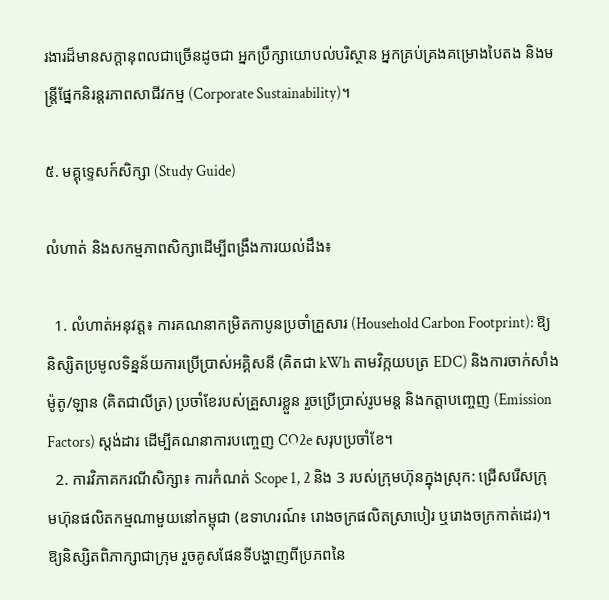រងារដ៏មានសក្តានុពលជាច្រើនដូចជា អ្នកប្រឹក្សាយោបល់បរិស្ថាន អ្នកគ្រប់គ្រងគម្រោងបៃតង និងមន្ត្រីផ្នែកនិរន្តរភាពសាជីវកម្ម (Corporate Sustainability)។

៥. មគ្គុទ្ទេសក៍សិក្សា (Study Guide)

លំហាត់ និងសកម្មភាពសិក្សាដើម្បីពង្រឹងការយល់ដឹង៖

  1. លំហាត់អនុវត្ត៖ ការគណនាកម្រិតកាបូនប្រចាំគ្រួសារ (Household Carbon Footprint): ឱ្យនិស្សិតប្រមូលទិន្នន័យការប្រើប្រាស់អគ្គិសនី (គិតជា kWh តាមវិក្កយបត្រ EDC) និងការចាក់សាំងម៉ូតូ/ឡាន (គិតជាលីត្រ) ប្រចាំខែរបស់គ្រួសារខ្លួន រួចប្រើប្រាស់រូបមន្ត និងកត្តាបញ្ចេញ (Emission Factors) ស្តង់ដារ ដើម្បីគណនាការបញ្ចេញ CO2e សរុបប្រចាំខែ។
  2. ការវិភាគករណីសិក្សា៖ ការកំណត់ Scope 1, 2 និង 3 របស់ក្រុមហ៊ុនក្នុងស្រុក: ជ្រើសរើសក្រុមហ៊ុនផលិតកម្មណាមួយនៅកម្ពុជា (ឧទាហរណ៍៖ រោងចក្រផលិតស្រាបៀរ ឬរោងចក្រកាត់ដេរ)។ ឱ្យនិស្សិតពិភាក្សាជាក្រុម រួចគូសផែនទីបង្ហាញពីប្រភពនៃ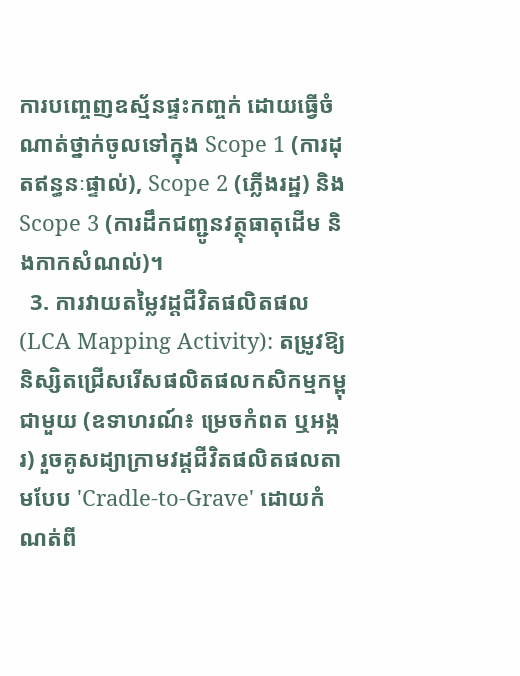ការបញ្ចេញឧស្ម័នផ្ទះកញ្ចក់ ដោយធ្វើចំណាត់ថ្នាក់ចូលទៅក្នុង Scope 1 (ការដុតឥន្ធនៈផ្ទាល់), Scope 2 (ភ្លើងរដ្ឋ) និង Scope 3 (ការដឹកជញ្ជូនវត្ថុធាតុដើម និងកាកសំណល់)។
  3. ការវាយតម្លៃវដ្តជីវិតផលិតផល (LCA Mapping Activity): តម្រូវឱ្យនិស្សិតជ្រើសរើសផលិតផលកសិកម្មកម្ពុជាមួយ (ឧទាហរណ៍៖ ម្រេចកំពត ឬអង្ករ) រួចគូសដ្យាក្រាមវដ្តជីវិតផលិតផលតាមបែប 'Cradle-to-Grave' ដោយកំណត់ពី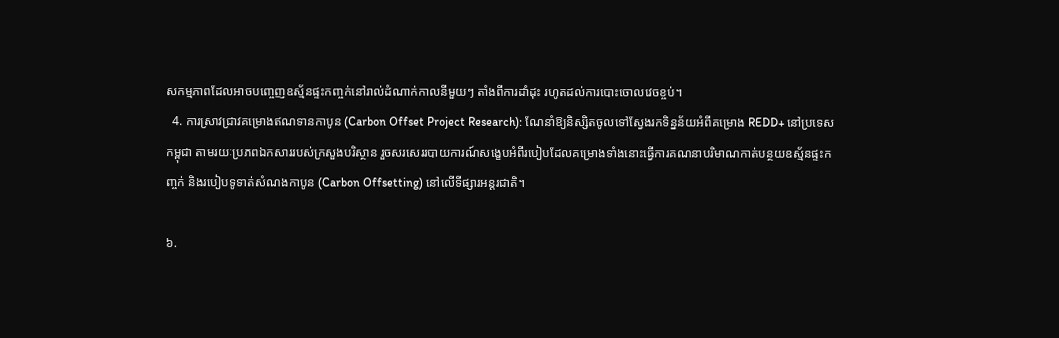សកម្មភាពដែលអាចបញ្ចេញឧស្ម័នផ្ទះកញ្ចក់នៅរាល់ដំណាក់កាលនីមួយៗ តាំងពីការដាំដុះ រហូតដល់ការបោះចោលវេចខ្ចប់។
  4. ការស្រាវជ្រាវគម្រោងឥណទានកាបូន (Carbon Offset Project Research): ណែនាំឱ្យនិស្សិតចូលទៅស្វែងរកទិន្នន័យអំពីគម្រោង REDD+ នៅប្រទេសកម្ពុជា តាមរយៈប្រភពឯកសាររបស់ក្រសួងបរិស្ថាន រួចសរសេររបាយការណ៍សង្ខេបអំពីរបៀបដែលគម្រោងទាំងនោះធ្វើការគណនាបរិមាណកាត់បន្ថយឧស្ម័នផ្ទះកញ្ចក់ និងរបៀបទូទាត់សំណងកាបូន (Carbon Offsetting) នៅលើទីផ្សារអន្តរជាតិ។

៦.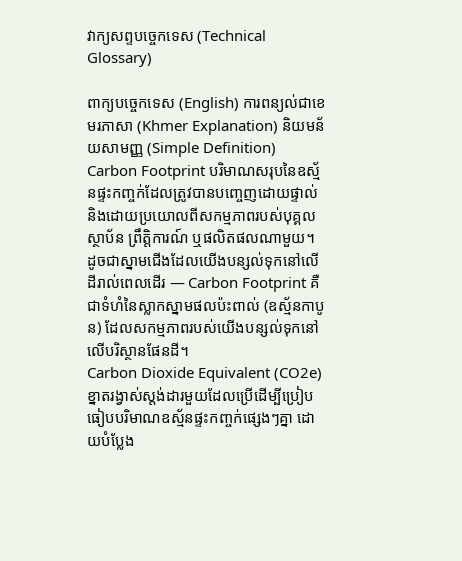វាក្យសព្ទបច្ចេកទេស (Technical Glossary)

ពាក្យបច្ចេកទេស (English) ការពន្យល់ជាខេមរភាសា (Khmer Explanation) និយមន័យសាមញ្ញ (Simple Definition)
Carbon Footprint បរិមាណសរុបនៃឧស្ម័នផ្ទះកញ្ចក់ដែលត្រូវបានបញ្ចេញដោយផ្ទាល់ និងដោយប្រយោលពីសកម្មភាពរបស់បុគ្គល ស្ថាប័ន ព្រឹត្តិការណ៍ ឬផលិតផលណាមួយ។ ដូចជាស្នាមជើងដែលយើងបន្សល់ទុកនៅលើដីរាល់ពេលដើរ — Carbon Footprint គឺជាទំហំនៃស្លាកស្នាមផលប៉ះពាល់ (ឧស្ម័នកាបូន) ដែលសកម្មភាពរបស់យើងបន្សល់ទុកនៅលើបរិស្ថានផែនដី។
Carbon Dioxide Equivalent (CO2e) ខ្នាតរង្វាស់ស្តង់ដារមួយដែលប្រើដើម្បីប្រៀបធៀបបរិមាណឧស្ម័នផ្ទះកញ្ចក់ផ្សេងៗគ្នា ដោយបំប្លែង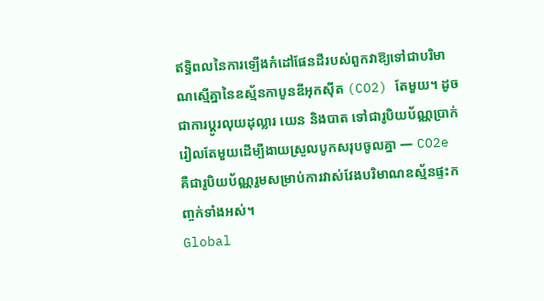ឥទ្ធិពលនៃការឡើងកំដៅផែនដីរបស់ពួកវាឱ្យទៅជាបរិមាណស្មើគ្នានៃឧស្ម័នកាបូនឌីអុកស៊ីត (CO2) តែមួយ។ ដូចជាការប្តូរលុយដុល្លារ យេន និងបាត ទៅជារូបិយប័ណ្ណប្រាក់រៀលតែមួយដើម្បីងាយស្រួលបូកសរុបចូលគ្នា — CO2e គឺជារូបិយប័ណ្ណរួមសម្រាប់ការវាស់វែងបរិមាណឧស្ម័នផ្ទះកញ្ចក់ទាំងអស់។
Global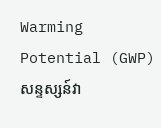Warming Potential (GWP) សន្ទស្សន៍វា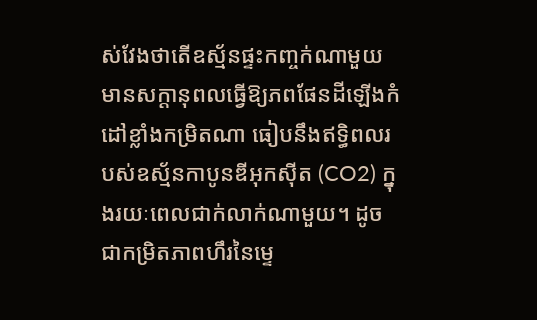ស់វែងថាតើឧស្ម័នផ្ទះកញ្ចក់ណាមួយមានសក្តានុពលធ្វើឱ្យភពផែនដីឡើងកំដៅខ្លាំងកម្រិតណា ធៀបនឹងឥទ្ធិពលរបស់ឧស្ម័នកាបូនឌីអុកស៊ីត (CO2) ក្នុងរយៈពេលជាក់លាក់ណាមួយ។ ដូចជាកម្រិតភាពហឹរនៃម្ទេ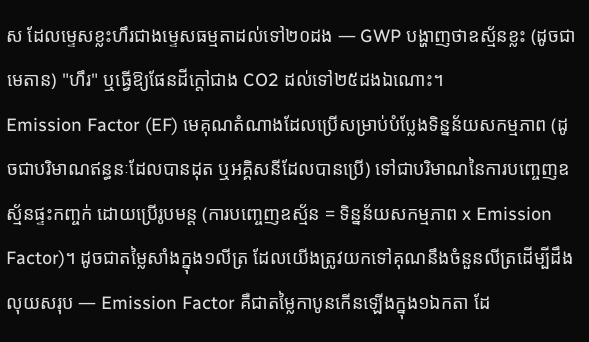ស ដែលម្ទេសខ្លះហឹរជាងម្ទេសធម្មតាដល់ទៅ២០ដង — GWP បង្ហាញថាឧស្ម័នខ្លះ (ដូចជាមេតាន) "ហឹរ" ឬធ្វើឱ្យផែនដីក្តៅជាង CO2 ដល់ទៅ២៥ដងឯណោះ។
Emission Factor (EF) មេគុណតំណាងដែលប្រើសម្រាប់បំប្លែងទិន្នន័យសកម្មភាព (ដូចជាបរិមាណឥន្ធនៈដែលបានដុត ឬអគ្គិសនីដែលបានប្រើ) ទៅជាបរិមាណនៃការបញ្ចេញឧស្ម័នផ្ទះកញ្ចក់ ដោយប្រើរូបមន្ត (ការបញ្ចេញឧស្ម័ន = ទិន្នន័យសកម្មភាព x Emission Factor)។ ដូចជាតម្លៃសាំងក្នុង១លីត្រ ដែលយើងត្រូវយកទៅគុណនឹងចំនួនលីត្រដើម្បីដឹងលុយសរុប — Emission Factor គឺជាតម្លៃកាបូនកើនឡើងក្នុង១ឯកតា ដែ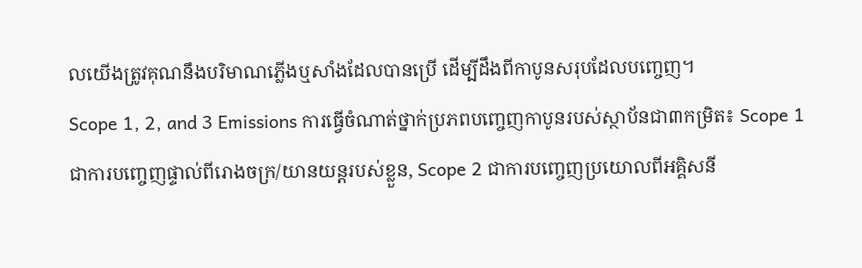លយើងត្រូវគុណនឹងបរិមាណភ្លើងឬសាំងដែលបានប្រើ ដើម្បីដឹងពីកាបូនសរុបដែលបញ្ចេញ។
Scope 1, 2, and 3 Emissions ការធ្វើចំណាត់ថ្នាក់ប្រភពបញ្ចេញកាបូនរបស់ស្ថាប័នជា៣កម្រិត៖ Scope 1 ជាការបញ្ចេញផ្ទាល់ពីរោងចក្រ/យានយន្តរបស់ខ្លួន, Scope 2 ជាការបញ្ចេញប្រយោលពីអគ្គិសនី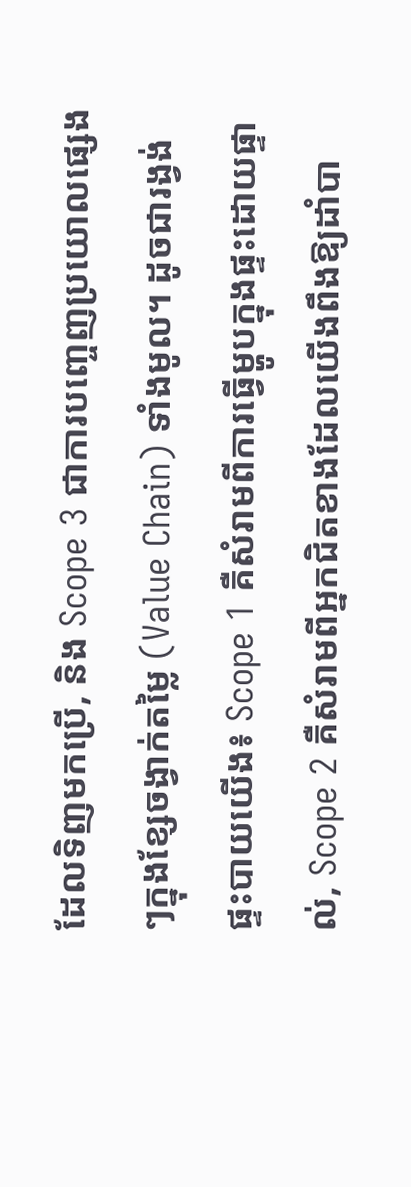ដែលទិញមកប្រើ, និង Scope 3 ជាការបញ្ចេញប្រយោលផ្សេងៗក្នុងខ្សែចង្វាក់តម្លៃ (Value Chain) ទាំងមូល។ ដូចជារង្វង់ផ្ទះបាយយើង៖ Scope 1 គឺសំរាមពីការធ្វើម្ហូបក្នុងផ្ទះដោយផ្ទាល់, Scope 2 គឺសំរាមពីអ្នកជិតខាងដែលយើងពឹងឱ្យដាំបា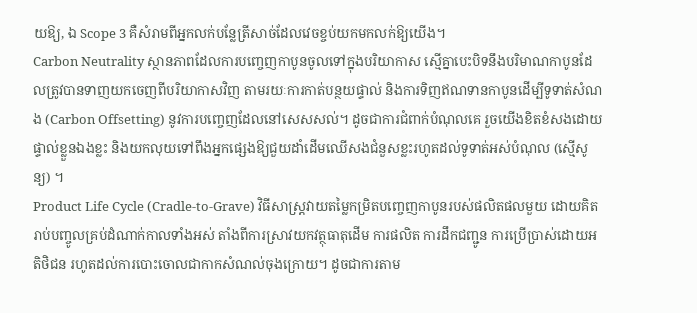យឱ្យ, ឯ Scope 3 គឺសំរាមពីអ្នកលក់បន្លែត្រីសាច់ដែលវេចខ្ចប់យកមកលក់ឱ្យយើង។
Carbon Neutrality ស្ថានភាពដែលការបញ្ចេញកាបូនចូលទៅក្នុងបរិយាកាស ស្មើគ្នាបេះបិទនឹងបរិមាណកាបូនដែលត្រូវបានទាញយកចេញពីបរិយាកាសវិញ តាមរយៈការកាត់បន្ថយផ្ទាល់ និងការទិញឥណទានកាបូនដើម្បីទូទាត់សំណង (Carbon Offsetting) នូវការបញ្ចេញដែលនៅសេសសល់។ ដូចជាការជំពាក់បំណុលគេ រួចយើងខិតខំសងដោយផ្ទាល់ខ្លួនឯងខ្លះ និងយកលុយទៅពឹងអ្នកផ្សេងឱ្យជួយដាំដើមឈើសងជំនួសខ្លះរហូតដល់ទូទាត់អស់បំណុល (ស្មើសូន្យ) ។
Product Life Cycle (Cradle-to-Grave) វិធីសាស្ត្រវាយតម្លៃកម្រិតបញ្ចេញកាបូនរបស់ផលិតផលមួយ ដោយគិតរាប់បញ្ចូលគ្រប់ដំណាក់កាលទាំងអស់ តាំងពីការស្រាវយកវត្ថុធាតុដើម ការផលិត ការដឹកជញ្ជូន ការប្រើប្រាស់ដោយអតិថិជន រហូតដល់ការបោះចោលជាកាកសំណល់ចុងក្រោយ។ ដូចជាការតាម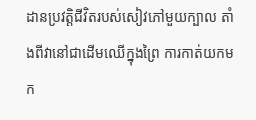ដានប្រវត្តិជីវិតរបស់សៀវភៅមួយក្បាល តាំងពីវានៅជាដើមឈើក្នុងព្រៃ ការកាត់យកមក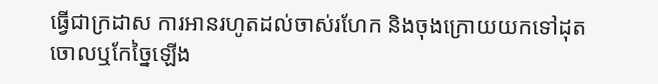ធ្វើជាក្រដាស ការអានរហូតដល់ចាស់រហែក និងចុងក្រោយយកទៅដុតចោលឬកែច្នៃឡើង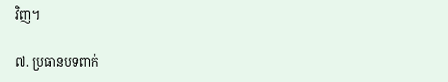វិញ។

៧. ប្រធានបទពាក់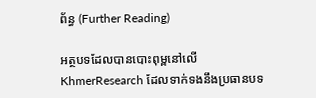ព័ន្ធ (Further Reading)

អត្ថបទដែលបានបោះពុម្ពនៅលើ KhmerResearch ដែលទាក់ទងនឹងប្រធានបទ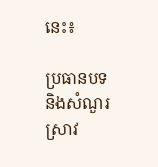នេះ៖

ប្រធានបទ និងសំណួរស្រាវ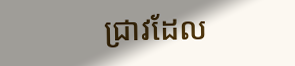ជ្រាវដែល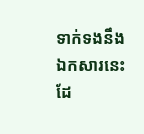ទាក់ទងនឹងឯកសារនេះ ដែ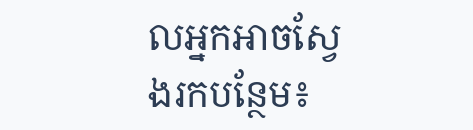លអ្នកអាចស្វែងរកបន្ថែម៖